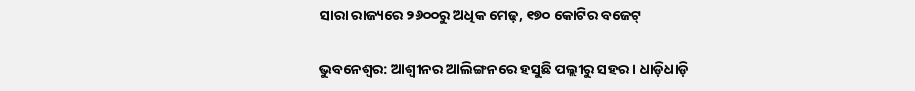ସାରା ରାଜ୍ୟରେ ୨୬୦୦ରୁ ଅଧିକ ମେଢ଼, ୧୭୦ କୋଟିର ବଜେଟ୍‌

ଭୁବନେଶ୍ବର: ଆଶ୍ବୀନର ଆଲିଙ୍ଗନରେ ହସୁଛି ପଲ୍ଲୀରୁ ସହର। ଧାଡ଼ିଧାଡ଼ି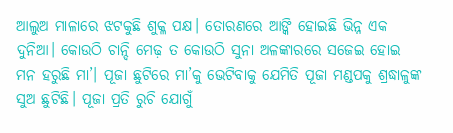ଆଲୁଅ ମାଳାରେ ଝଟକୁଛି ଶୁକ୍ଳ ପକ୍ଷ। ତୋରଣରେ ଆଙ୍କି ହୋଇଛି ଭିନ୍ନ ଏକ ଦୁନିଆ। କୋଉଠି ଚାନ୍ଦି ମେଢ଼ ତ କୋଉଠି ସୁନା ଅଳଙ୍କାରରେ ସଜେଇ ହୋଇ ମନ ହରୁଛି ମା’। ପୂଜା ଛୁଟିରେ ମା’କୁ ଭେଟିବାକୁ ଯେମିତି ପୂଜା ମଣ୍ଡପକୁ ଶ୍ରଦ୍ଧାଳୁଙ୍କ ସୁଅ ଛୁଟିଛି। ପୂଜା ପ୍ରତି ରୁଚି ଯୋଗୁଁ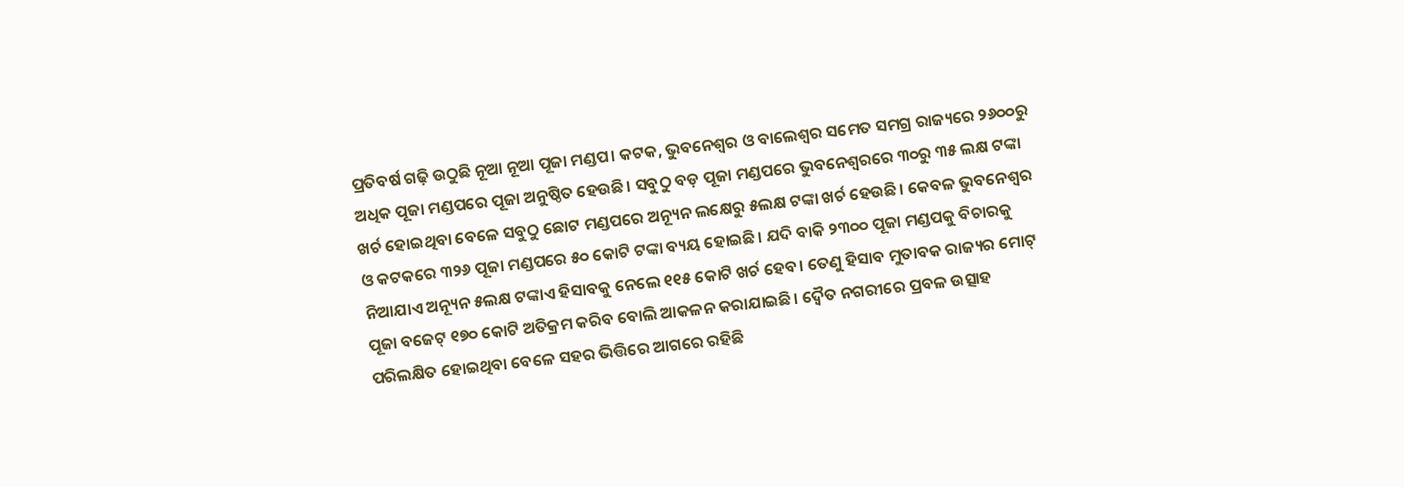ପ୍ରତିବର୍ଷ ଗଢ଼ି ଉଠୁଛି ନୂଆ ନୂଆ ପୂଜା ମଣ୍ଡପ। କଟକ, ଭୁବନେଶ୍ବର ଓ ବାଲେଶ୍ବର ସମେତ ସମଗ୍ର ରାଜ୍ୟରେ ୨୬୦୦ରୁ ଅଧିକ ପୂଜା ମଣ୍ଡପରେ ପୂଜା ଅନୁଷ୍ଠିତ ହେଉଛି। ସବୁଠୁ ବଡ଼ ପୂଜା ମଣ୍ଡପରେ ଭୁବନେଶ୍ବରରେ ୩୦ରୁ ୩୫ ଲକ୍ଷ ଟଙ୍କା ଖର୍ଚ ହୋଇଥିବା ବେଳେ ସବୁଠୁ ଛୋଟ ମଣ୍ଡପରେ ଅନ୍ୟୂନ ଲକ୍ଷେରୁ ୫ଲକ୍ଷ ଟଙ୍କା ଖର୍ଚ ହେଉଛି। କେବଳ ଭୁବନେଶ୍ବର ଓ କଟକରେ ୩୨୬ ପୂଜା ମଣ୍ଡପରେ ୫୦ କୋଟି ଟଙ୍କା ବ୍ୟୟ ହୋଇଛି। ଯଦି ବାକି ୨୩୦୦ ପୂଜା ମଣ୍ଡପକୁ ବିଚାରକୁ ନିଆଯାଏ ଅନ୍ୟୂନ ୫ଲକ୍ଷ ଟଙ୍କାଏ ହିସାବକୁ ନେଲେ ୧୧୫ କୋଟି ଖର୍ଚ ହେବ। ତେଣୁ ହିସାବ ମୁତାବକ ରାଜ୍ୟର ‌ମୋଟ୍‌ ପୂଜା ବଜେଟ୍‌ ୧୭୦ କୋଟି ଅତିକ୍ରମ କରିବ ବୋଲି ଆକଳନ କରାଯାଇଛି। ଦ୍ବୈତ ନଗରୀରେ ପ୍ରବଳ ଉତ୍ସାହ ପରିଲକ୍ଷିତ ହୋଇଥିବା ବେଳେ ସହର ଭିତ୍ତିରେ ଆଗରେ ରହିଛି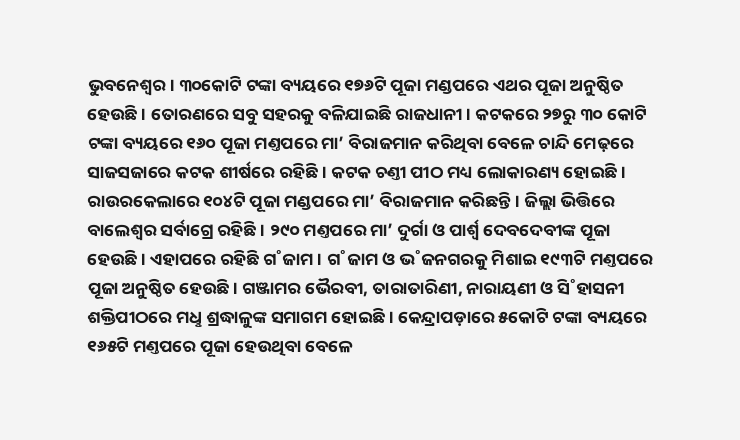ଭୁବନେଶ୍ବର। ୩୦କୋଟି ଟଙ୍କା ବ୍ୟୟରେ ୧୭୬ଟି ପୂଜା ମଣ୍ଡପରେ ଏଥର ପୂଜା ଅନୁଷ୍ଠିତ ହେଉଛି। ତୋରଣରେ ସବୁ ସହରକୁ ବଳିଯାଇଛି ରାଜଧାନୀ। କଟକରେ ୨୭ରୁ ୩୦ କୋଟି ଟଙ୍କା ବ୍ୟୟରେ ୧୬୦ ପୂଜା ମଣ୍ତପରେ ମା’ ବିରାଜମାନ କରିଥିବା ବେଳେ ଚାନ୍ଦି ମେଢ଼ରେ ସାଜସଜାରେ କଟକ ଶୀର୍ଷରେ ରହିଛି। କଟକ ଚଣ୍ତୀ ପୀଠ ମଧ୍ୟ ଲୋକାରଣ୍ୟ ହୋଇଛି। ରାଉରକେଲାରେ ୧୦୪ଟି ପୂଜା ମଣ୍ଡପରେ ମା’ ବିରାଜମାନ କରିଛନ୍ତି। ଜିଲ୍ଲା ଭିତ୍ତିରେ ବାଲେଶ୍ବର ସର୍ବାଗ୍ରେ ରହିଛି। ୨୯୦ ମଣ୍ତପରେ ମା’ ଦୁର୍ଗା ଓ ପାର୍ଶ୍ବ ଦେବଦେବୀଙ୍କ ପୂଜା ହେଉଛି। ଏହାପରେ ରହିଛି ଗ˚ଜାମ। ଗ˚ଜାମ ଓ ଭ˚ଜନଗରକୁ ମିଶାଇ ୧୯୩ଟି ମଣ୍ତପରେ ପୂଜା ଅନୁଷ୍ଠିତ ହେଉଛି। ଗଞ୍ଜାମର ଭୈରବୀ, ତାରାତାରିଣୀ, ନାରାୟଣୀ ଓ ସି˚ହାସନୀ ଶକ୍ତିପୀଠରେ ମଧୢ ଶ୍ରଦ୍ଧାଳୁଙ୍କ ସମାଗମ ହୋଇଛି। କେନ୍ଦ୍ରାପଡ଼ାରେ ୫କୋଟି ଟଙ୍କା ବ୍ୟୟରେ ୧୬୫ଟି ମଣ୍ତପରେ ପୂଜା ହେଉଥିବା ବେଳେ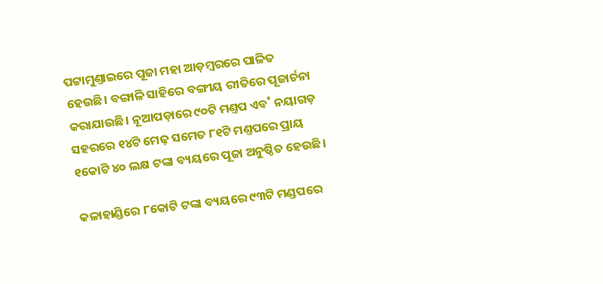ପଟ୍ଟାମୁଣ୍ତାଇରେ ପୂଜା ମହା ଆଡ଼ମ୍ବରରେ ପାଳିତ ହେଉଛି। ବଙ୍ଗାଳି ସାହିରେ ବଙ୍ଗୀୟ ରୀତିରେ ପୂଜାର୍ଚନା କରାଯାଉଛି। ନୂଆପଡ଼ାରେ ୯୦ଟି ମଣ୍ତପ ଏବ˚ ନୟାଗଡ଼ ସହରରେ ୧୪ଟି ମେଢ଼ ସମେତ ୮୧ଟି ମଣ୍ତପରେ ପ୍ରାୟ ୧କୋଟି ୪୦ ଲକ୍ଷ ଟଙ୍କା ବ୍ୟୟରେ ପୂଜା ଅନୁଷ୍ଠିତ ହେଉଛି।

କଳାହାଣ୍ଡିରେ ୮କୋଟି ଟଙ୍କା ବ୍ୟୟରେ ୯୩ଟି ମଣ୍ଡପରେ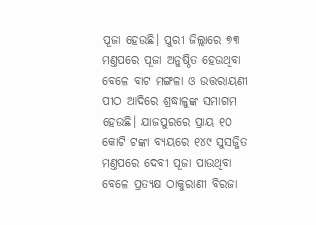ପୂଜା ହେଉଛି। ପୁରୀ ଜିଲ୍ଲାରେ ୭୩ ମଣ୍ତପରେ ପୂଜା ଅନୁଷ୍ଠିତ ହେଉଥିବା ବେଳେ ବାଟ ମଙ୍ଗଳା ଓ ଉତ୍ତରାୟଣୀ ପୀଠ ଆଦିରେ ଶ୍ରଦ୍ଧାଳୁଙ୍କ ସମାଗମ ହେଉଛି। ଯାଜପୁରରେ ପ୍ରାୟ ୧୦ କୋଟି ଟଙ୍କା ବ୍ୟୟରେ ୧୪୯ ସୁସଜ୍ଜିତ ମଣ୍ତପରେ ଦେବୀ ପୂଜା ପାଉଥିବା ବେଳେ ପ୍ରତ୍ୟକ୍ଷ ଠାକୁରାଣୀ ବିରଜା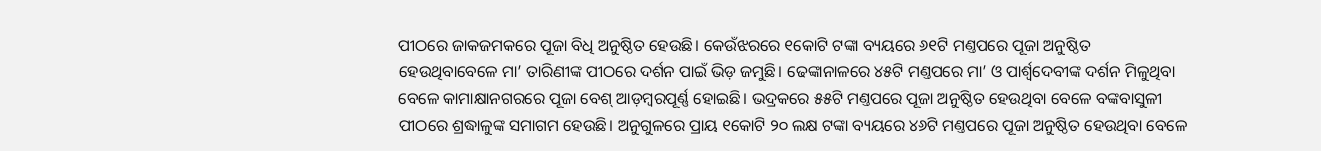ପୀଠରେ ଜାକଜମକରେ ପୂଜା ବିଧି ଅନୁଷ୍ଠିତ ହେଉଛି। କେଉଁଝରରେ ୧କୋଟି ଟଙ୍କା ବ୍ୟୟରେ ୬୧ଟି ମଣ୍ତପରେ ପୂଜା ଅନୁଷ୍ଠିତ ହେଉଥିବାବେଳେ ମା’ ତାରିଣୀଙ୍କ ପୀଠରେ ଦର୍ଶନ ପାଇଁ ଭିଡ଼ ଜମୁଛି। ଢେଙ୍କାନାଳରେ ୪୫ଟି ମଣ୍ତପରେ ମା’ ଓ ପାର୍ଶ୍ବଦେବୀଙ୍କ ଦର୍ଶନ ମିଳୁଥିବା ବେଳେ କାମାକ୍ଷାନଗରରେ ପୂଜା ବେଶ୍‌ ଆଡ଼ମ୍ବରପୂର୍ଣ୍ଣ ହୋଇଛି। ଭଦ୍ରକରେ ୫୫ଟି ମଣ୍ତପରେ ପୂଜା ଅନୁଷ୍ଠିତ ହେଉଥିବା ବେଳେ ବଙ୍କବାସୁଳୀ ପୀଠରେ ଶ୍ରଦ୍ଧାଳୁଙ୍କ ସମାଗମ ହେଉଛି। ଅନୁଗୁଳରେ ପ୍ରାୟ ୧କୋଟି ୨୦ ଲକ୍ଷ ଟଙ୍କା ବ୍ୟୟରେ ୪୬ଟି ମଣ୍ତପରେ ପୂଜା ଅନୁଷ୍ଠିତ ହେଉଥିବା ବେଳେ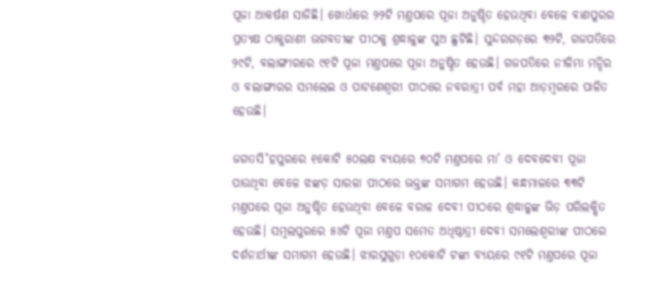ପୂଜା ଆକର୍ଷଣ ସାଜିଛି। ଖୋର୍ଧାରେ ୨୨ଟି ମଣ୍ତପରେ ପୂଜା ଅନୁଷ୍ଠିତ ହେଉଥିବା ବେଳେ ବାଣପୁରର ପ୍ରତ୍ୟକ୍ଷ ଠାକୁରାଣୀ ଭଗବତୀଙ୍କ ପୀଠକୁ ଶ୍ରଦ୍ଧାଳୁଙ୍କ ସୁଅ ଛୁଟିଛି। ସୁନ୍ଦରଗଡ଼ରେ ୩୨ଟି, ଗଜପତିରେ ୨୯ଟି, ବଲାଙ୍ଗୀରରେ ୯୧ଟି ପୂଜା ମଣ୍ତପରେ ପୂଜା ଅନୁଷ୍ଠିତ ହେଉଛି। ଗଜପତିରେ ନୀଳିମା ମନ୍ଦିର ଓ ବଲାଙ୍ଗୀରର ସମଲେଇ ଓ ପାଟଣେଶ୍ବରୀ ପୀଠରେ ନବରାତ୍ରୀ ପର୍ବ ମହା ଆଡ଼ମ୍ବରରେ ପାଳିତ ହେଉଛି।

ଜଗତସି˚ହପୁରରେ ୧କୋଟି ୫୦ଲକ୍ଷ ବ୍ୟୟରେ ୭୦ଟି ମଣ୍ତପରେ ମା’ ଓ ଦେବଦେବୀ ପୂଜା ପାଉଥିବା ବେଳେ ଝଙ୍କଡ଼ ସାରଳା ପୀଠରେ ଭକ୍ତଙ୍କ ସମାଗମ ହେଉଛି। କନ୍ଧମାଳରେ ୩୩ଟି ମଣ୍ତପରେ ପୂଜା ଅନୁଷ୍ଠିତ ହେଉଥିବା ବେଳେ ବରାଳ ଦେବୀ ପୀଠରେ ଶ୍ରଦ୍ଧାଳୁଙ୍କ ଭିଡ଼ ପରିଲକ୍ଷିତ ହେଉଛି। ସମ୍ବଲପୁରରେ ୫୪ଟି ପୂଜା ମଣ୍ତପ ସମେତ ଅଧିଷ୍ଠାତ୍ରୀ ଦେବୀ ସମଲେଶ୍ବରୀଙ୍କ ପୀଠରେ ଦର୍ଶନାର୍ଥୀଙ୍କ ସମାଗମ ହେଉଛି। ଝାରସୁଗୁଡ଼ା ୧୦କୋଟି ଟଙ୍କା ବ୍ୟୟରେ ୯୧ଟି ମଣ୍ତପରେ ପୂଜା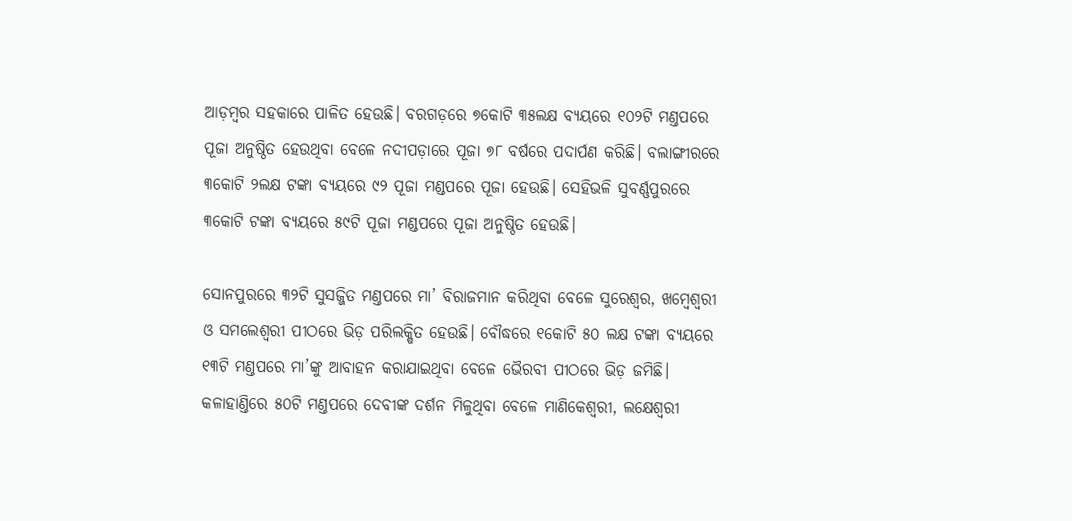ଆଡ଼ମ୍ବର ସହକାରେ ପାଳିତ ହେଉଛି। ବରଗଡ଼ରେ ୭କୋଟି ୩୫ଲକ୍ଷ ବ୍ୟୟରେ ୧୦୨ଟି ମଣ୍ତପରେ ପୂଜା ଅନୁଷ୍ଠିତ ହେଉଥିବା ବେଳେ ନଦୀପଡ଼ାରେ ପୂଜା ୭୮ ବର୍ଷରେ ପଦାର୍ପଣ କରିଛି। ବଲାଙ୍ଗୀରରେ ୩କୋଟି ୨ଲକ୍ଷ ଟଙ୍କା ବ୍ୟୟରେ ୯୨ ପୂଜା ମଣ୍ଡପରେ ପୂଜା ହେଉଛି। ସେହିଭଳି ସୁବର୍ଣ୍ଣପୁରରେ ୩କୋଟି ଟଙ୍କା ବ୍ୟୟରେ ୫୯ଟି ପୂଜା ମଣ୍ଡପରେ ପୂଜା ଅନୁଷ୍ଠିତ ହେଉଛି।

ସୋନପୁରରେ ୩୨ଟି ସୁସଜ୍ଜିତ ମଣ୍ତପରେ ମା’ ବିରାଜମାନ କରିଥିବା ବେଳେ ସୁରେଶ୍ବର, ଖମ୍ବେଶ୍ବରୀ ଓ ସମଲେଶ୍ବରୀ ପୀଠରେ ଭିଡ଼ ପରିଲକ୍ଷିତ ହେଉଛି। ବୌଦ୍ଧରେ ୧କୋଟି ୫୦ ଲକ୍ଷ ଟଙ୍କା ବ୍ୟୟରେ ୧୩ଟି ମଣ୍ତପରେ ମା’ଙ୍କୁ ଆବାହନ କରାଯାଇଥିବା ବେଳେ ଭୈରବୀ ପୀଠରେ ଭିଡ଼ ଜମିଛି। କଳାହାଣ୍ତିରେ ୫୦ଟି ମଣ୍ତପରେ ଦେବୀଙ୍କ ଦର୍ଶନ ମିଳୁଥିବା ବେଳେ ମାଣିକେଶ୍ବରୀ, ଲକ୍ଷେଶ୍ବରୀ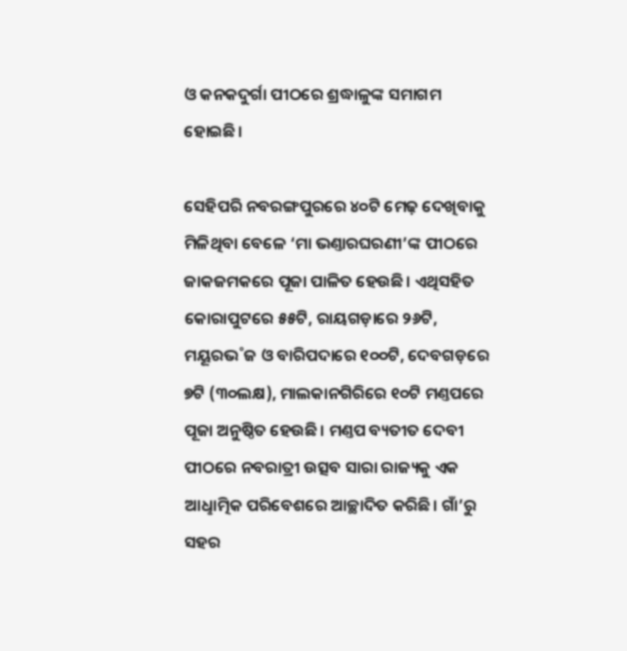ଓ କନକଦୁର୍ଗା ପୀଠରେ ଶ୍ରଦ୍ଧାଳୁଙ୍କ ସମାଗମ ହୋଇଛି।

ସେହିପରି ନବରଙ୍ଗପୁରରେ ୪୦ଟି ମେଢ଼ ଦେଖିବାକୁ ମିଳିଥିବା ବେଳେ ‘ମା ଭଣ୍ତାରଘରଣୀ’ଙ୍କ ପୀଠରେ ଜାକଜମକରେ ପୂଜା ପାଳିତ ହେଉଛି। ଏଥିସହିତ କୋରାପୁଟରେ ୫୫ଟି, ରାୟଗଡ଼ାରେ ୨୬ଟି, ମୟୂରଭ˚ଜ ଓ ବାରିପଦାରେ ୧୦୦ଟି, ଦେବଗଡ଼ରେ ୭ଟି (୩୦ଲକ୍ଷ), ମାଲକାନଗିରିରେ ୧୦ଟି ମଣ୍ତପରେ ପୂଜା ଅନୁଷ୍ଠିତ ହେଉଛି। ମଣ୍ତପ ବ୍ୟତୀତ ଦେବୀ ପୀଠରେ ନବରାତ୍ରୀ ଉତ୍ସବ ସାରା ରାଜ୍ୟକୁ ଏକ ଆଧୢାତ୍ମିକ ପରିବେଶରେ ଆଚ୍ଛାଦିତ କରିଛି। ଗାଁ’ରୁ ସହର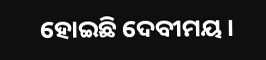ହୋଇଛି ଦେବୀମୟ।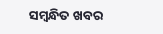ସମ୍ବନ୍ଧିତ ଖବର